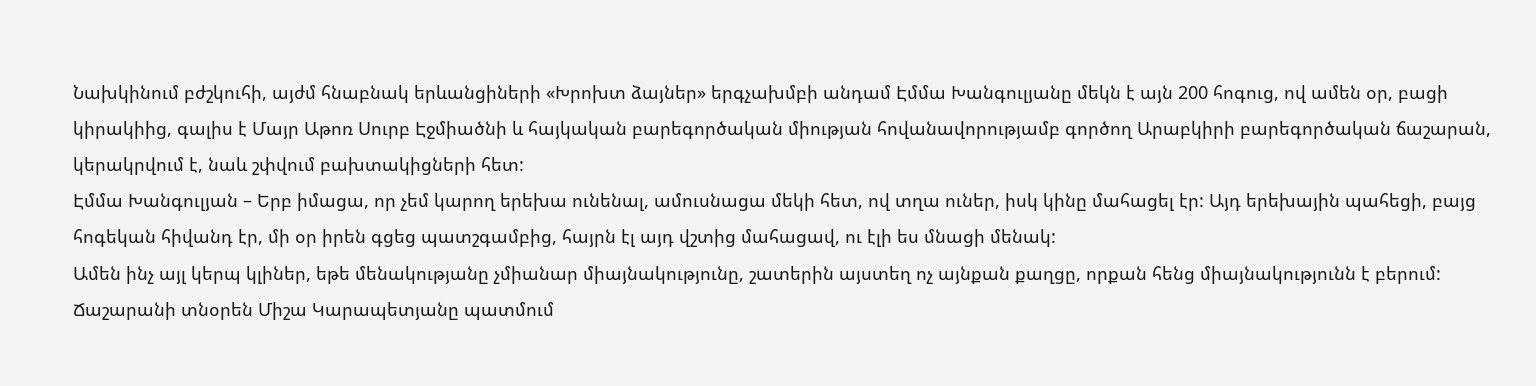Նախկինում բժշկուհի, այժմ հնաբնակ երևանցիների «Խրոխտ ձայներ» երգչախմբի անդամ Էմմա Խանգուլյանը մեկն է այն 200 հոգուց, ով ամեն օր, բացի կիրակիից, գալիս է Մայր Աթոռ Սուրբ Էջմիածնի և հայկական բարեգործական միության հովանավորությամբ գործող Արաբկիրի բարեգործական ճաշարան, կերակրվում է, նաև շփվում բախտակիցների հետ:
Էմմա Խանգուլյան – Երբ իմացա, որ չեմ կարող երեխա ունենալ, ամուսնացա մեկի հետ, ով տղա ուներ, իսկ կինը մահացել էր: Այդ երեխային պահեցի, բայց հոգեկան հիվանդ էր, մի օր իրեն գցեց պատշգամբից, հայրն էլ այդ վշտից մահացավ, ու էլի ես մնացի մենակ:
Ամեն ինչ այլ կերպ կլիներ, եթե մենակությանը չմիանար միայնակությունը, շատերին այստեղ ոչ այնքան քաղցը, որքան հենց միայնակությունն է բերում:
Ճաշարանի տնօրեն Միշա Կարապետյանը պատմում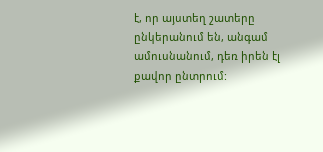է, որ այստեղ շատերը ընկերանում են, անգամ ամուսնանում, դեռ իրեն էլ քավոր ընտրում: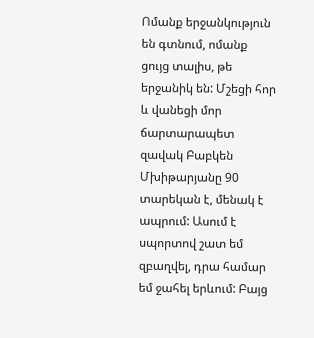Ոմանք երջանկություն են գտնում, ոմանք ցույց տալիս, թե երջանիկ են: Մշեցի հոր և վանեցի մոր ճարտարապետ զավակ Բաբկեն Մխիթարյանը 90 տարեկան է, մենակ է ապրում: Ասում է սպորտով շատ եմ զբաղվել, դրա համար եմ ջահել երևում: Բայց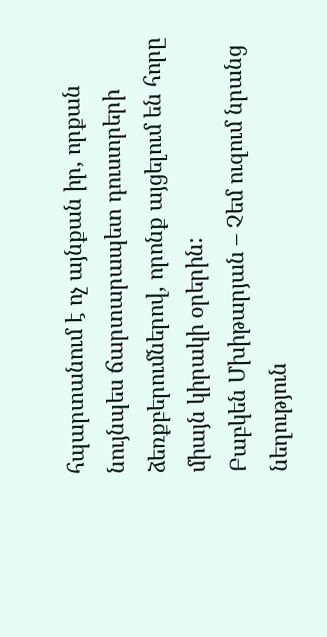հպարտանում է ոչ այնքան իր, որքան նույնպես ճարտարապետ դուստրերի ձեռքբերումներով, որոնք այցելում են հորը միայն կիրակի օրերին:
Բաբկեն Մխիթարյան – Չեմ ուզում նրանց նեղություն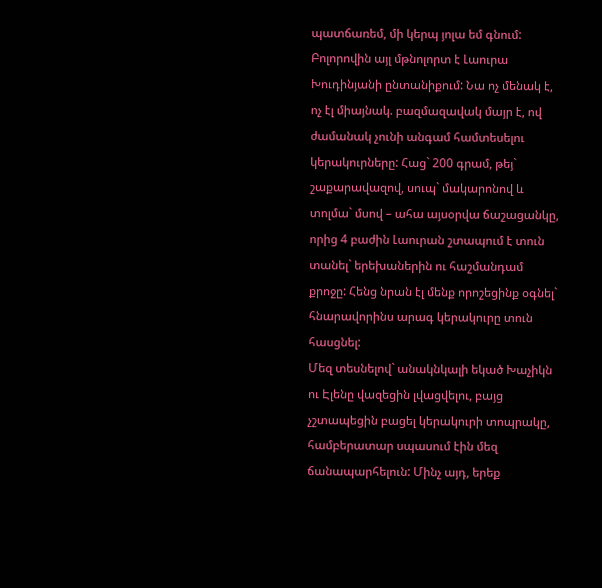պատճառեմ, մի կերպ յոլա եմ գնում:
Բոլորովին այլ մթնոլորտ է Լաուրա Խուդինյանի ընտանիքում: Նա ոչ մենակ է, ոչ էլ միայնակ. բազմազավակ մայր է, ով ժամանակ չունի անգամ համտեսելու կերակուրները: Հաց` 200 գրամ, թեյ` շաքարավազով, սուպ` մակարոնով և տոլմա` մսով – ահա այսօրվա ճաշացանկը, որից 4 բաժին Լաուրան շտապում է տուն տանել` երեխաներին ու հաշմանդամ քրոջը: Հենց նրան էլ մենք որոշեցինք օգնել` հնարավորինս արագ կերակուրը տուն հասցնել:
Մեզ տեսնելով` անակնկալի եկած Խաչիկն ու Էլենը վազեցին լվացվելու, բայց չշտապեցին բացել կերակուրի տոպրակը, համբերատար սպասում էին մեզ ճանապարհելուն: Մինչ այդ, երեք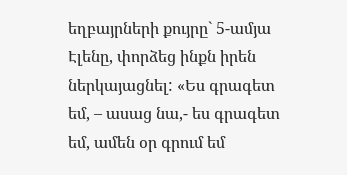եղբայրների քույրը` 5-ամյա Էլենը, փորձեց ինքն իրեն ներկայացնել: «Ես գրագետ եմ, – ասաց նա,- ես գրագետ եմ, ամեն օր գրում եմ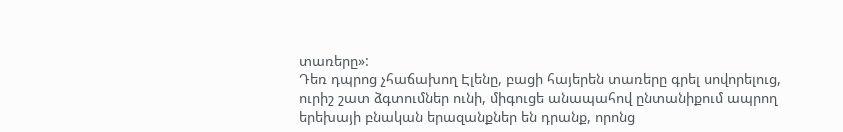տառերը»:
Դեռ դպրոց չհաճախող Էլենը, բացի հայերեն տառերը գրել սովորելուց, ուրիշ շատ ձգտումներ ունի, միգուցե անապահով ընտանիքում ապրող երեխայի բնական երազանքներ են դրանք, որոնց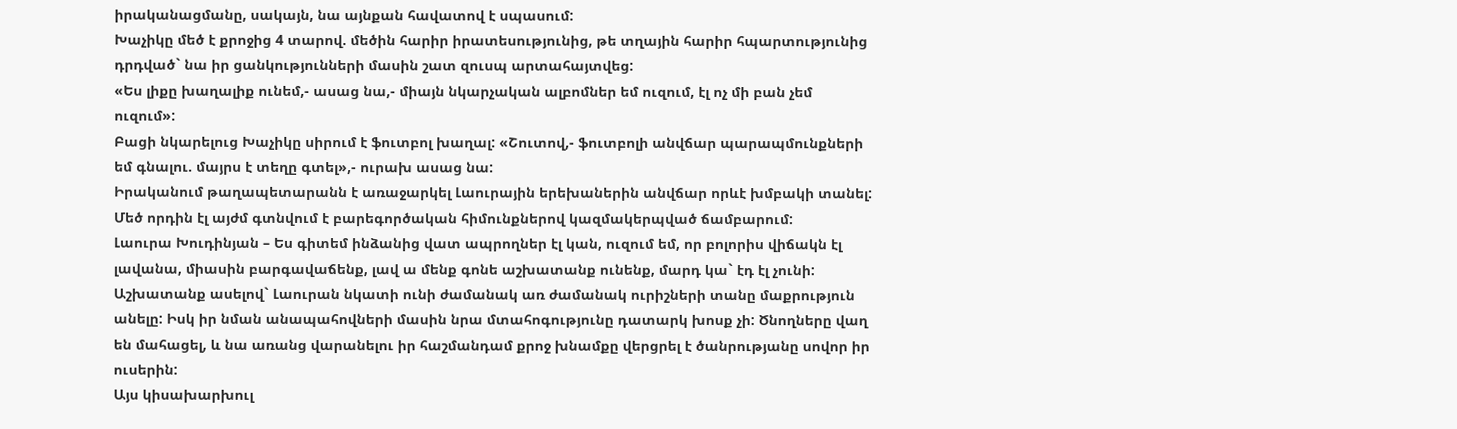իրականացմանը, սակայն, նա այնքան հավատով է սպասում:
Խաչիկը մեծ է քրոջից 4 տարով. մեծին հարիր իրատեսությունից, թե տղային հարիր հպարտությունից դրդված` նա իր ցանկությունների մասին շատ զուսպ արտահայտվեց:
«Ես լիքը խաղալիք ունեմ,- ասաց նա,- միայն նկարչական ալբոմներ եմ ուզում, էլ ոչ մի բան չեմ ուզում»:
Բացի նկարելուց Խաչիկը սիրում է ֆուտբոլ խաղալ: «Շուտով,- ֆուտբոլի անվճար պարապմունքների եմ գնալու. մայրս է տեղը գտել»,- ուրախ ասաց նա:
Իրականում թաղապետարանն է առաջարկել Լաուրային երեխաներին անվճար որևէ խմբակի տանել: Մեծ որդին էլ այժմ գտնվում է բարեգործական հիմունքներով կազմակերպված ճամբարում:
Լաուրա Խուդինյան – Ես գիտեմ ինձանից վատ ապրողներ էլ կան, ուզում եմ, որ բոլորիս վիճակն էլ լավանա, միասին բարգավաճենք, լավ ա մենք գոնե աշխատանք ունենք, մարդ կա` էդ էլ չունի:
Աշխատանք ասելով` Լաուրան նկատի ունի ժամանակ առ ժամանակ ուրիշների տանը մաքրություն անելը: Իսկ իր նման անապահովների մասին նրա մտահոգությունը դատարկ խոսք չի: Ծնողները վաղ են մահացել, և նա առանց վարանելու իր հաշմանդամ քրոջ խնամքը վերցրել է ծանրությանը սովոր իր ուսերին:
Այս կիսախարխուլ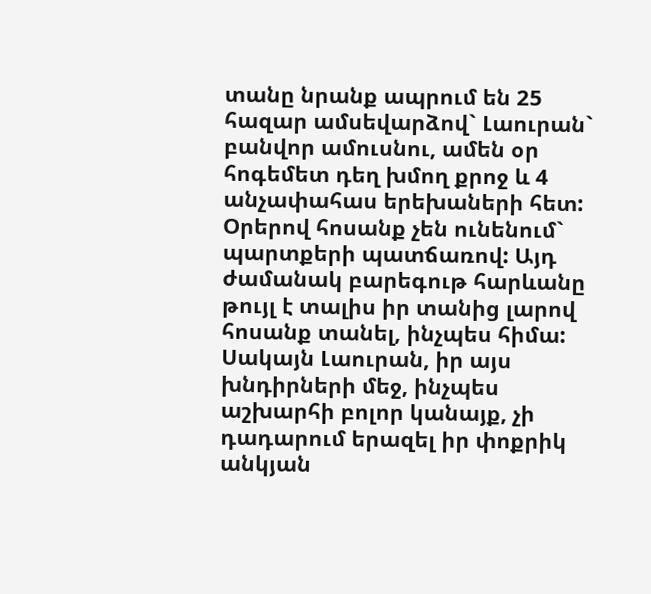տանը նրանք ապրում են 25 հազար ամսեվարձով` Լաուրան` բանվոր ամուսնու, ամեն օր հոգեմետ դեղ խմող քրոջ և 4 անչափահաս երեխաների հետ: Օրերով հոսանք չեն ունենում` պարտքերի պատճառով: Այդ ժամանակ բարեգութ հարևանը թույլ է տալիս իր տանից լարով հոսանք տանել, ինչպես հիմա: Սակայն Լաուրան, իր այս խնդիրների մեջ, ինչպես աշխարհի բոլոր կանայք, չի դադարում երազել իր փոքրիկ անկյան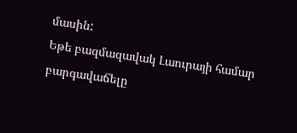մասին:
Եթե բազմազավակ Լաուրայի համար բարգավաճելը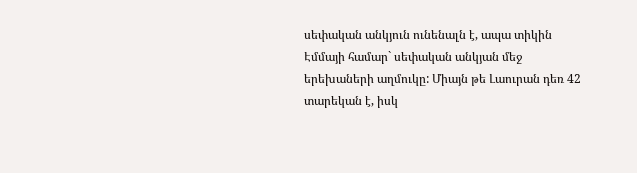սեփական անկյուն ունենալն է, ապա տիկին Էմմայի համար` սեփական անկյան մեջ երեխաների աղմուկը: Միայն թե Լաուրան դեռ 42 տարեկան է, իսկ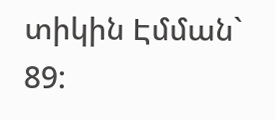տիկին Էմման` 89: